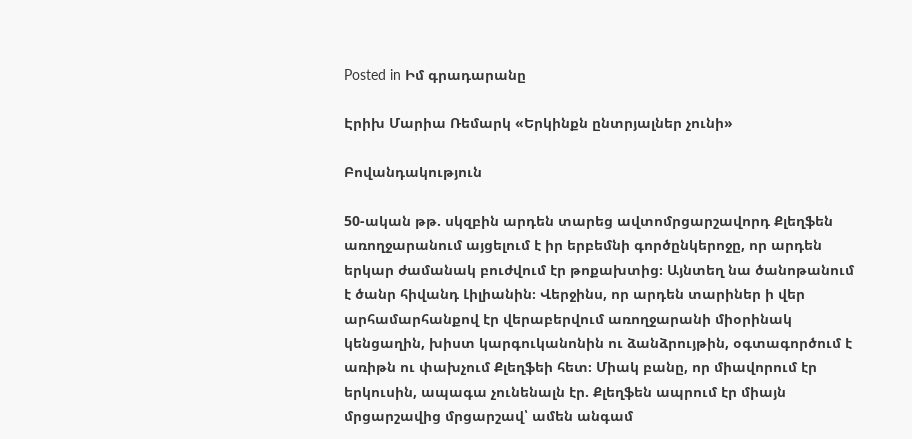Posted in Իմ գրադարանը

Էրիխ Մարիա Ռեմարկ «Երկինքն ընտրյալներ չունի»

Բովանդակություն

50-ական թթ. սկզբին արդեն տարեց ավտոմրցարշավորդ Քլեղֆեն առողջարանում այցելում է իր երբեմնի գործընկերոջը, որ արդեն երկար ժամանակ բուժվում էր թոքախտից։ Այնտեղ նա ծանոթանում է ծանր հիվանդ Լիլիանին։ Վերջինս, որ արդեն տարիներ ի վեր արհամարհանքով էր վերաբերվում առողջարանի միօրինակ կենցաղին, խիստ կարգուկանոնին ու ձանձրույթին, օգտագործում է առիթն ու փախչում Քլեղֆեի հետ։ Միակ բանը, որ միավորում էր երկուսին, ապագա չունենալն էր. Քլեղֆեն ապրում էր միայն մրցարշավից մրցարշավ՝ ամեն անգամ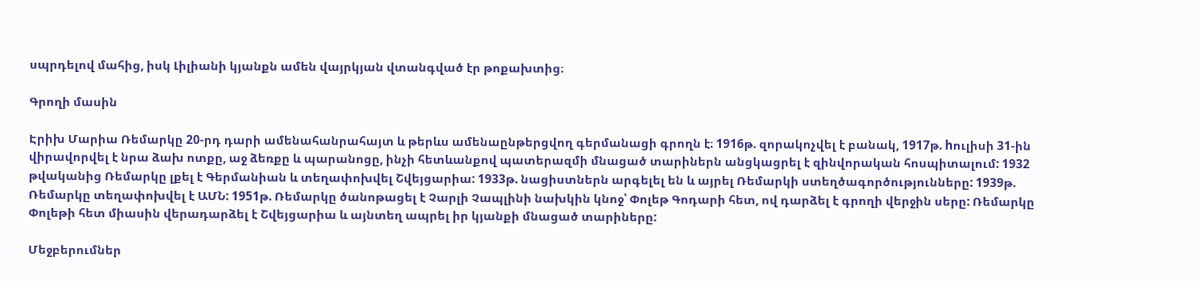սպրդելով մահից, իսկ Լիլիանի կյանքն ամեն վայրկյան վտանգված էր թոքախտից։

Գրողի մասին

Էրիխ Մարիա Ռեմարկը 20-րդ դարի ամենահանրահայտ և թերևս ամենաընթերցվող գերմանացի գրողն է։ 1916թ. զորակոչվել է բանակ, 1917թ. hուլիսի 31-ին վիրավորվել է նրա ձախ ոտքը, աջ ձեռքը և պարանոցը, ինչի հետևանքով պատերազմի մնացած տարիներն անցկացրել է զինվորական հոսպիտալում: 1932 թվականից Ռեմարկը լքել է Գերմանիան և տեղափոխվել Շվեյցարիա: 1933թ. նացիստներն արգելել են և այրել Ռեմարկի ստեղծագործությունները: 1939թ. Ռեմարկը տեղափոխվել է ԱՄՆ: 1951թ. Ռեմարկը ծանոթացել է Չարլի Չապլինի նախկին կնոջ՝ Փոլեթ Գոդարի հետ, ով դարձել է գրողի վերջին սերը: Ռեմարկը Փոլեթի հետ միասին վերադարձել է Շվեյցարիա և այնտեղ ապրել իր կյանքի մնացած տարիները:

Մեջբերումներ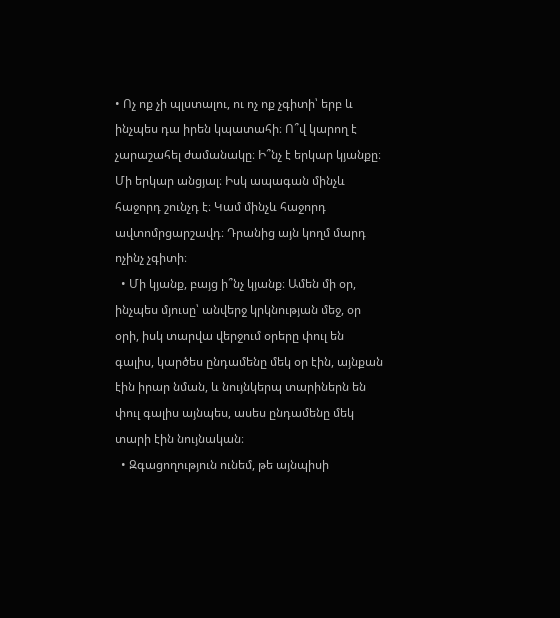• Ոչ ոք չի պլստալու, ու ոչ ոք չգիտի՝ երբ և ինչպես դա իրեն կպատահի։ Ո՞վ կարող է չարաշահել ժամանակը։ Ի՞նչ է երկար կյանքը։ Մի երկար անցյալ։ Իսկ ապագան մինչև հաջորդ շունչդ է։ Կամ մինչև հաջորդ ավտոմրցարշավդ։ Դրանից այն կողմ մարդ ոչինչ չգիտի։
  • Մի կյանք, բայց ի՞նչ կյանք։ Ամեն մի օր, ինչպես մյուսը՝ անվերջ կրկնության մեջ, օր օրի, իսկ տարվա վերջում օրերը փուլ են գալիս, կարծես ընդամենը մեկ օր էին, այնքան էին իրար նման, և նույնկերպ տարիներն են փուլ գալիս այնպես, ասես ընդամենը մեկ տարի էին նույնական։
  • Զգացողություն ունեմ, թե այնպիսի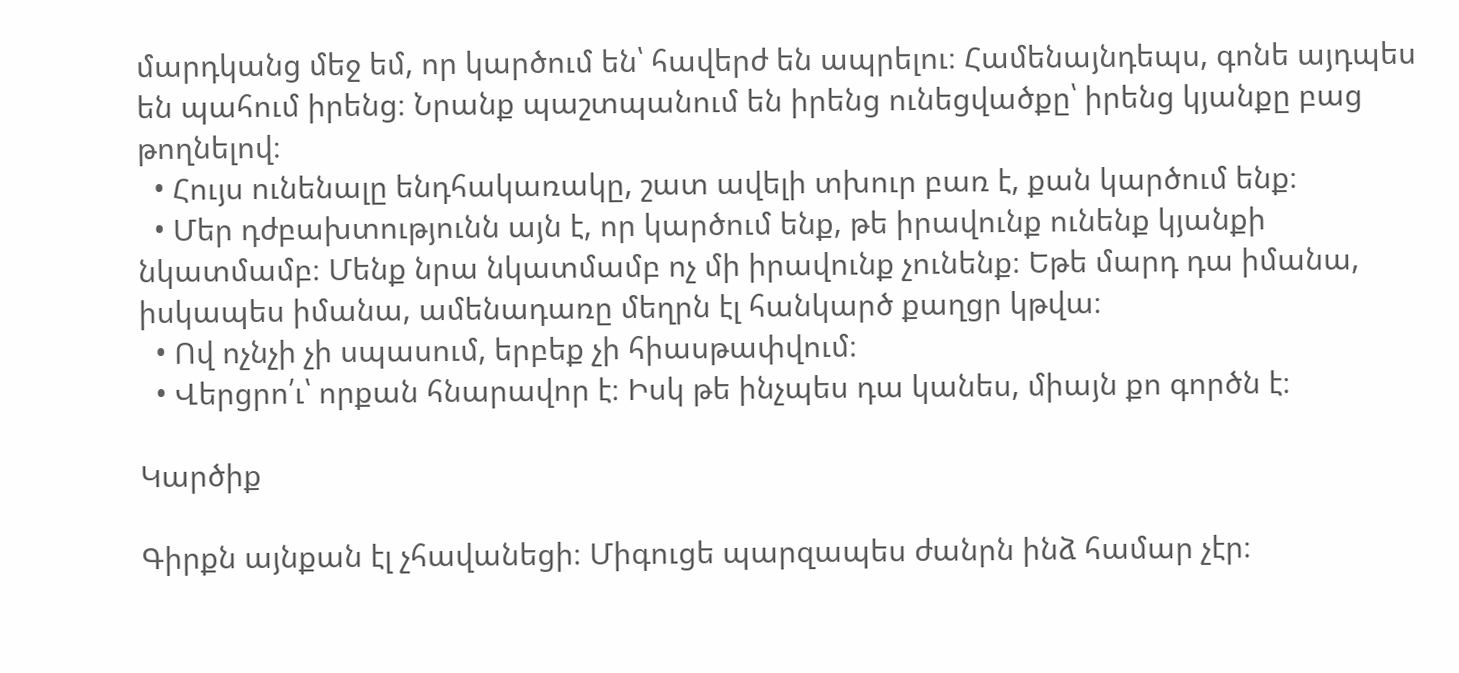մարդկանց մեջ եմ, որ կարծում են՝ հավերժ են ապրելու։ Համենայնդեպս, գոնե այդպես են պահում իրենց։ Նրանք պաշտպանում են իրենց ունեցվածքը՝ իրենց կյանքը բաց թողնելով։
  • Հույս ունենալը ենդհակառակը, շատ ավելի տխուր բառ է, քան կարծում ենք։
  • Մեր դժբախտությունն այն է, որ կարծում ենք, թե իրավունք ունենք կյանքի նկատմամբ։ Մենք նրա նկատմամբ ոչ մի իրավունք չունենք։ Եթե մարդ դա իմանա, իսկապես իմանա, ամենադառը մեղրն էլ հանկարծ քաղցր կթվա։
  • Ով ոչնչի չի սպասում, երբեք չի հիասթափվում։
  • Վերցրո՛ւ՝ որքան հնարավոր է։ Իսկ թե ինչպես դա կանես, միայն քո գործն է։

Կարծիք

Գիրքն այնքան էլ չհավանեցի։ Միգուցե պարզապես ժանրն ինձ համար չէր։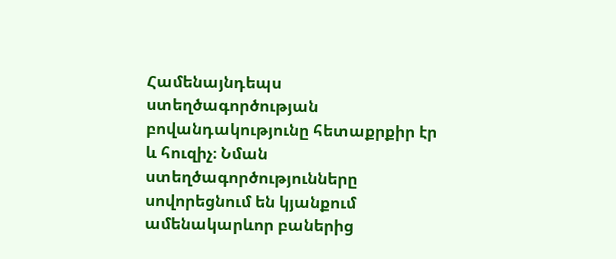Համենայնդեպս ստեղծագործության բովանդակությունը հետաքրքիր էր և հուզիչ։ Նման ստեղծագործությունները սովորեցնում են կյանքում ամենակարևոր բաներից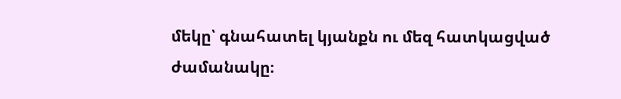մեկը՝ գնահատել կյանքն ու մեզ հատկացված ժամանակը։